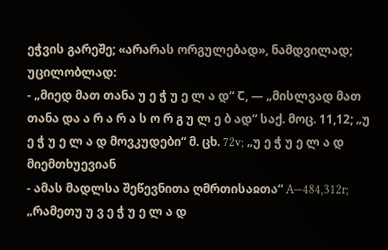ეჭვის გარეშე; «არარას ორგულებად», ნამდვილად; უცილობლად:
- „მიედ მათ თანა უ ე ჭ უ ე ლ ა დ“ Ⴀ, ― „მისლვად მათ თანა და ა რ ა რ ა ს ო რ გ უ ლ ე ბ ად“ საქ. მოც. 11,12; „უ ე ჭ უ ე ლ ა დ მოვკუდები“ მ. ცხ. 72v; „უ ე ჭ უ ე ლ ა დ მიემთხუევიან
- ამას მადლსა შეწევნითა ღმრთისაჲთა“ A—484,312r; „რამეთუ უ ვ ე ჭ უ ე ლ ა დ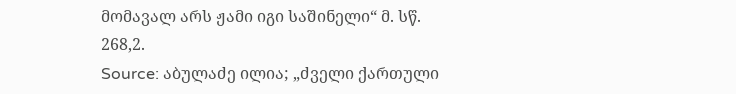მომავალ არს ჟამი იგი საშინელი“ მ. სწ. 268,2.
Source: აბულაძე ილია; „ძველი ქართული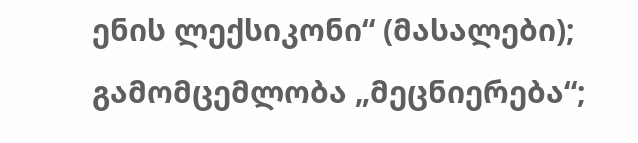ენის ლექსიკონი“ (მასალები); გამომცემლობა „მეცნიერება“;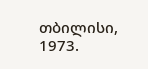თბილისი, 1973.